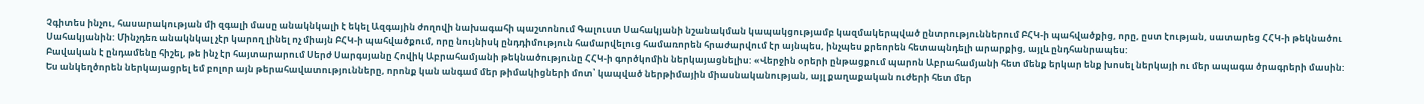Չգիտես ինչու, հասարակության մի զգալի մասը անակնկալի է եկել Ազգային ժողովի նախագահի պաշտոնում Գալուստ Սահակյանի նշանակման կապակցությամբ կազմակերպված ընտրություններում ԲՀԿ-ի պահվածքից, որը, ըստ էության, սատարեց ՀՀԿ-ի թեկնածու Սահակյանին: Մինչդեռ անակնկալ չէր կարող լինել ոչ միայն ԲՀԿ-ի պահվածքում, որը նույնիսկ ընդդիմություն համարվելուց համառորեն հրաժարվում էր այնպես, ինչպես քրեորեն հետապնդելի արարքից, այլև ընդհանրապես:
Բավական է ընդամենը հիշել, թե ինչ էր հայտարարում Սերժ Սարգսյանը Հովիկ Աբրահամյանի թեկնածությունը ՀՀԿ-ի գործկոմին ներկայացնելիս: «Վերջին օրերի ընթացքում պարոն Աբրահամյանի հետ մենք երկար ենք խոսել ներկայի ու մեր ապագա ծրագրերի մասին: Ես անկեղծորեն ներկայացրել եմ բոլոր այն թերահավատությունները, որոնք կան անգամ մեր թիմակիցների մոտ՝ կապված ներթիմային միասնականության, այլ քաղաքական ուժերի հետ մեր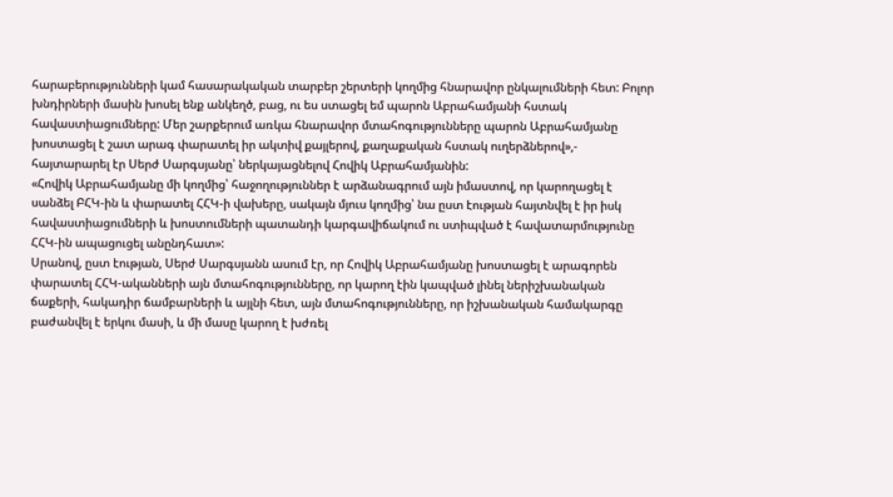հարաբերությունների կամ հասարակական տարբեր շերտերի կողմից հնարավոր ընկալումների հետ: Բոլոր խնդիրների մասին խոսել ենք անկեղծ, բաց, ու ես ստացել եմ պարոն Աբրահամյանի հստակ հավաստիացումները: Մեր շարքերում առկա հնարավոր մտահոգությունները պարոն Աբրահամյանը խոստացել է շատ արագ փարատել իր ակտիվ քայլերով, քաղաքական հստակ ուղերձներով»,- հայտարարել էր Սերժ Սարգսյանը՝ ներկայացնելով Հովիկ Աբրահամյանին:
«Հովիկ Աբրահամյանը մի կողմից՝ հաջողություններ է արձանագրում այն իմաստով, որ կարողացել է սանձել ԲՀԿ-ին և փարատել ՀՀԿ-ի վախերը, սակայն մյուս կողմից՝ նա ըստ էության հայտնվել է իր իսկ հավաստիացումների և խոստումների պատանդի կարգավիճակում ու ստիպված է հավատարմությունը ՀՀԿ-ին ապացուցել անընդհատ»:
Սրանով, ըստ էության, Սերժ Սարգսյանն ասում էր, որ Հովիկ Աբրահամյանը խոստացել է արագորեն փարատել ՀՀԿ-ականների այն մտահոգությունները, որ կարող էին կապված լինել ներիշխանական ճաքերի, հակադիր ճամբարների և այլնի հետ, այն մտահոգությունները, որ իշխանական համակարգը բաժանվել է երկու մասի, և մի մասը կարող է խժռել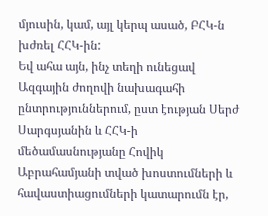մյուսին, կամ, այլ կերպ ասած, ԲՀԿ-ն խժռել ՀՀԿ-ին:
Եվ ահա այն, ինչ տեղի ունեցավ Ազգային ժողովի նախագահի ընտրություններում, ըստ էության Սերժ Սարգսյանին և ՀՀԿ-ի մեծամասնությանը Հովիկ Աբրահամյանի տված խոստումների և հավաստիացումների կատարումն էր,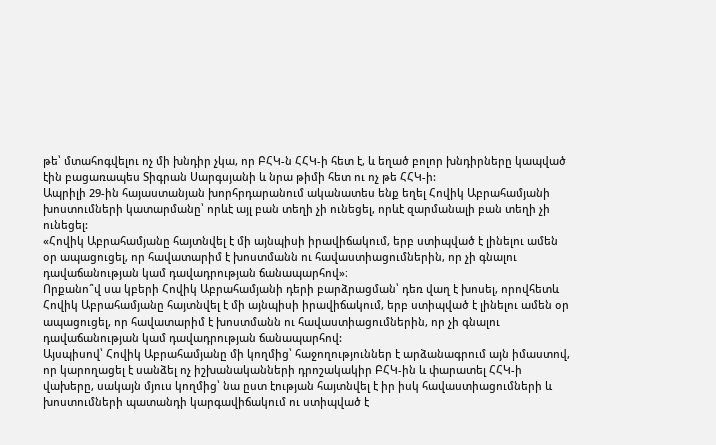թե՝ մտահոգվելու ոչ մի խնդիր չկա, որ ԲՀԿ-ն ՀՀԿ-ի հետ է, և եղած բոլոր խնդիրները կապված էին բացառապես Տիգրան Սարգսյանի և նրա թիմի հետ ու ոչ թե ՀՀԿ-ի:
Ապրիլի 29-ին հայաստանյան խորհրդարանում ականատես ենք եղել Հովիկ Աբրահամյանի խոստումների կատարմանը՝ որևէ այլ բան տեղի չի ունեցել, որևէ զարմանալի բան տեղի չի ունեցել:
«Հովիկ Աբրահամյանը հայտնվել է մի այնպիսի իրավիճակում, երբ ստիպված է լինելու ամեն օր ապացուցել, որ հավատարիմ է խոստմանն ու հավաստիացումներին, որ չի գնալու դավաճանության կամ դավադրության ճանապարհով»։
Որքանո՞վ սա կբերի Հովիկ Աբրահամյանի դերի բարձրացման՝ դեռ վաղ է խոսել, որովհետև Հովիկ Աբրահամյանը հայտնվել է մի այնպիսի իրավիճակում, երբ ստիպված է լինելու ամեն օր ապացուցել, որ հավատարիմ է խոստմանն ու հավաստիացումներին, որ չի գնալու դավաճանության կամ դավադրության ճանապարհով:
Այսպիսով՝ Հովիկ Աբրահամյանը մի կողմից՝ հաջողություններ է արձանագրում այն իմաստով, որ կարողացել է սանձել ոչ իշխանականների դրոշակակիր ԲՀԿ-ին և փարատել ՀՀԿ-ի վախերը, սակայն մյուս կողմից՝ նա ըստ էության հայտնվել է իր իսկ հավաստիացումների և խոստումների պատանդի կարգավիճակում ու ստիպված է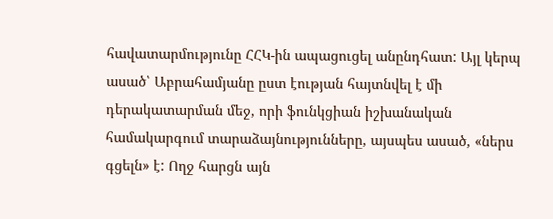հավատարմությունը ՀՀԿ-ին ապացուցել անընդհատ: Այլ կերպ ասած՝ Աբրահամյանը ըստ էության հայտնվել է մի դերակատարման մեջ, որի ֆունկցիան իշխանական համակարգում տարաձայնությունները, այսպես ասած, «ներս գցելն» է: Ողջ հարցն այն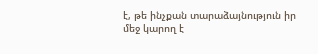է, թե ինչքան տարաձայնություն իր մեջ կարող է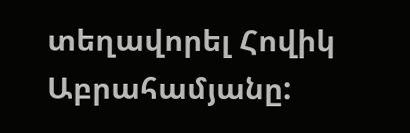տեղավորել Հովիկ Աբրահամյանը: